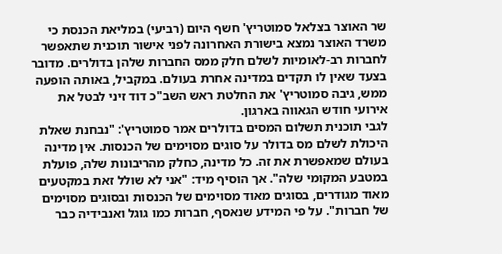שר האוצר בצלאל סמוטריץ' חשף היום (רביעי) במליאת הכנסת כי משרד האוצר נמצא בישורת האחרונה לפני אישור תוכנית שתאפשר לחברות רב-לאומיות לשלם חלק ממס החברות שלהן בדולרים. מדובר בצעד שאין לו תקדים במדינה אחרת בעולם. במקביל, באותה הופעה ממש, גיבה סמוטריץ' את החלטת ראש השב"כ דוד זיני לבטל את אירועי חודש הגאווה בארגון.
לגבי תוכנית תשלום המסים בדולרים אמר סמוטריץ': "נבחנת שאלת היכולת לשלם מס בדולר על סוגים מסוימים של הכנסות. אין מדינה בעולם שמאפשרת את זה. כל מדינה, כחלק מהריבונות שלה, פועלת במטבע המקומי שלה". אך הוסיף מיד: "אני לא שולל זאת במקטעים מאוד מגודרים, בסוגים מאוד מסוימים של הכנסות ובסוגים מסוימים של חברות". על פי המידע שנאסף, חברות כמו גוגל ואנבידיה כבר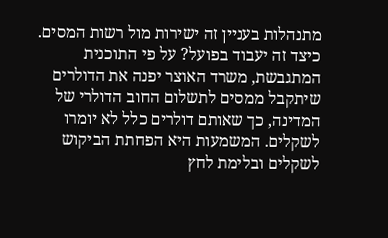מתנהלות בעניין זה ישירות מול רשות המסים.
כיצד זה יעבוד בפועל? על פי התוכנית המתגבשת, משרד האוצר יפנה את הדולרים שיתקבל ממסים לתשלום החוב הדולרי של המדינה, כך שאותם דולרים כלל לא יומרו לשקלים. המשמעות היא הפחתת הביקוש לשקלים ובלימת לחץ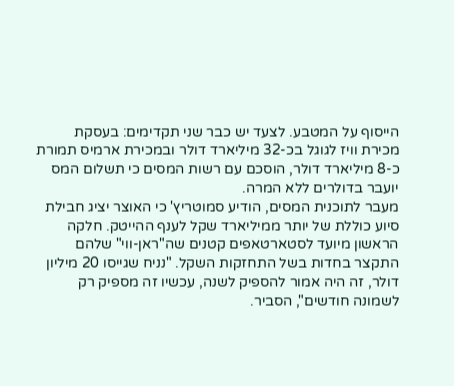הייסוף על המטבע. לצעד יש כבר שני תקדימים: בעסקת מכירת וויז לגוגל בכ-32 מיליארד דולר ובמכירת ארמיס תמורת כ-8 מיליארד דולר, הוסכם עם רשות המסים כי תשלום המס יועבר בדולרים ללא המרה.
מעבר לתוכנית המסים, הודיע סמוטריץ' כי האוצר יציג חבילת סיוע כוללת של יותר ממיליארד שקל לענף ההייטק. חלקה הראשון מיועד לסטארטאפים קטנים שה"ראן-ווי" שלהם התקצר בחדות בשל התחזקות השקל. "נניח שגייסו 20 מיליון דולר, זה היה אמור להספיק לשנה, עכשיו זה מספיק רק לשמונה חודשים", הסביר.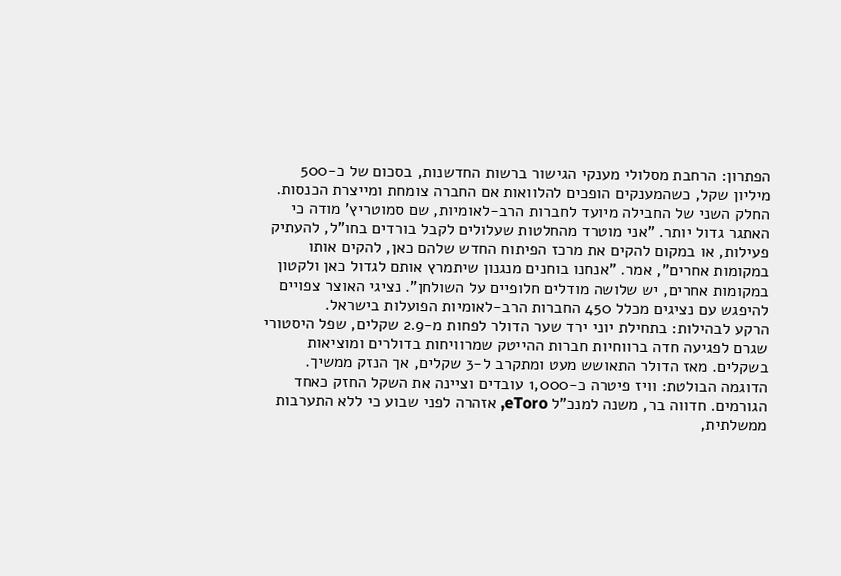הפתרון: הרחבת מסלולי מענקי הגישור ברשות החדשנות, בסכום של כ-500 מיליון שקל, כשהמענקים הופכים להלוואות אם החברה צומחת ומייצרת הכנסות.
החלק השני של החבילה מיועד לחברות הרב-לאומיות, שם סמוטריץ' מודה כי האתגר גדול יותר. "אני מוטרד מהחלטות שעלולים לקבל בורדים בחו"ל, להעתיק פעילות, או במקום להקים את מרכז הפיתוח החדש שלהם כאן, להקים אותו במקומות אחרים", אמר. "אנחנו בוחנים מנגנון שיתמרץ אותם לגדול כאן ולקטון במקומות אחרים, יש שלושה מודלים חלופיים על השולחן". נציגי האוצר צפויים להיפגש עם נציגים מכלל 450 החברות הרב-לאומיות הפועלות בישראל.
הרקע לבהילות: בתחילת יוני ירד שער הדולר לפחות מ-2.9 שקלים, שפל היסטורי שגרם לפגיעה חדה ברווחיות חברות ההייטק שמרוויחות בדולרים ומוציאות בשקלים. מאז הדולר התאושש מעט ומתקרב ל-3 שקלים, אך הנזק ממשיך. הדוגמה הבולטת: וויז פיטרה כ-1,000 עובדים וציינה את השקל החזק כאחד הגורמים. חדווה בר, משנה למנכ"ל eToro, אזהרה לפני שבוע כי ללא התערבות ממשלתית,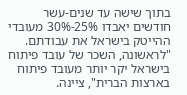בתוך שישה עד שנים-עשר חודשים יאבדו 25%-30% מעובדי ההייטק בישראל את עבודתם. "לראשונה, השכר של עובד פיתוח בישראל יקר יותר מעובד פיתוח בארצות הברית", ציינה.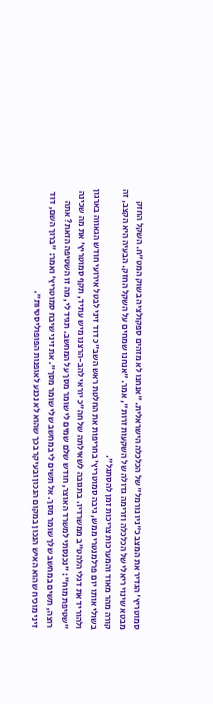סמוטריץ' הגדיר את המצב כ"ניו נורמל" של הכלכלה הישראלית. "אנחנו לא מזהים ספקולציה בשוק המט"ח. השקל החזק מבטא שינוי ריאלי של הכלכלה וזרימה גדולה של השקעות זרות", אמר. "אנחנו שמחים על השקל החזק. הבעיה היא הקצב, זה קורה מהר מאוד והמערכות צריכות זמן להסתגל".
בשולי אותו יום פרלמנטרי ממש, גיבה סמוטריץ' בחריפות את החלטת ראש השב"כ דוד זיני לבטל אירועי חודש הגאווה בארגון ולהוריד את דגלי הלהט"ב ממשרדיו. בתגובה לשאילתה של חה"כ יוראי להב-הרצנו מיש עתיד, תקף סמוטריץ' את מה שכינה "שטיפת מוח": "נכנסתי למשרד האוצר, חודש שלם שמים לי שומר מסך על המחשב. תגיד לי, מה זו השטיפה הזאת? אתה רוצה, תשים במחשב שלך שומר מסך. אל תשים לי במחשב שלי שומר מסך". את זיני שיבח סמוטריץ' ואמר: "ברוך השם, דוד זיני מוכיח שהוא האיש הנכון במקום הנכון ובעיקר בכך שהוא לא נכנע לאופנות הפופוליסטיות".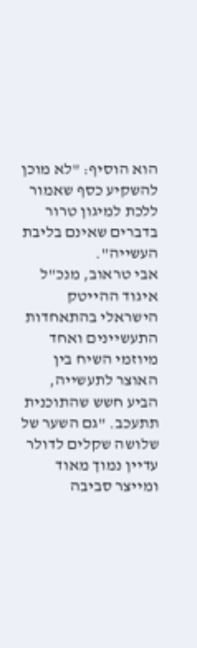הוא הוסיף: "לא מוכן להשקיע כסף שאמור ללכת למיגון טרור בדברים שאינם בליבת העשייה".
אבי טראוב, מנכ"ל איגוד ההייטק הישראלי בהתאחדות התעשיינים ואחד מיוזמי השיח בין האוצר לתעשייה, הביע חשש שהתוכנית תתעכב. "גם השער של שלושה שקלים לדולר עדיין נמוך מאוד ומייצר סביבה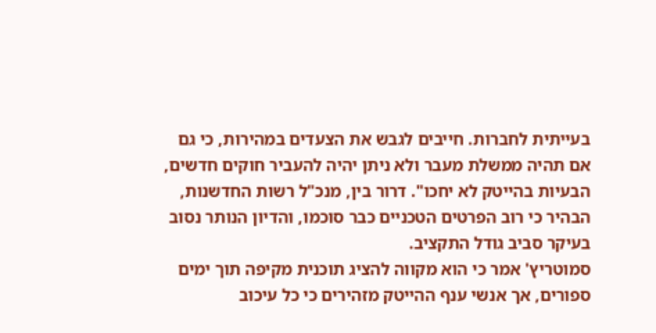בעייתית לחברות. חייבים לגבש את הצעדים במהירות, כי גם אם תהיה ממשלת מעבר ולא ניתן יהיה להעביר חוקים חדשים, הבעיות בהייטק לא יחכו". דרור בין, מנכ"ל רשות החדשנות, הבהיר כי רוב הפרטים הטכניים כבר סוכמו, והדיון הנותר נסוב בעיקר סביב גודל התקציב.
סמוטריץ' אמר כי הוא מקווה להציג תוכנית מקיפה תוך ימים ספורים, אך אנשי ענף ההייטק מזהירים כי כל עיכוב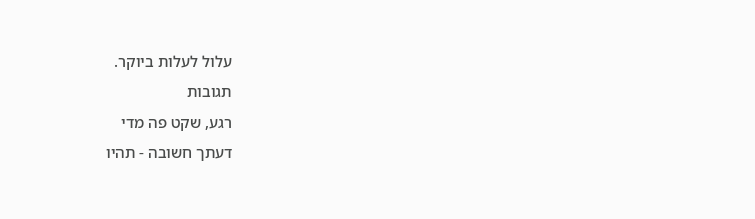עלול לעלות ביוקר.
תגובות
רגע, שקט פה מדי
דעתך חשובה - תהיו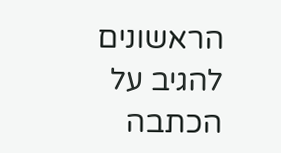הראשונים להגיב על הכתבה